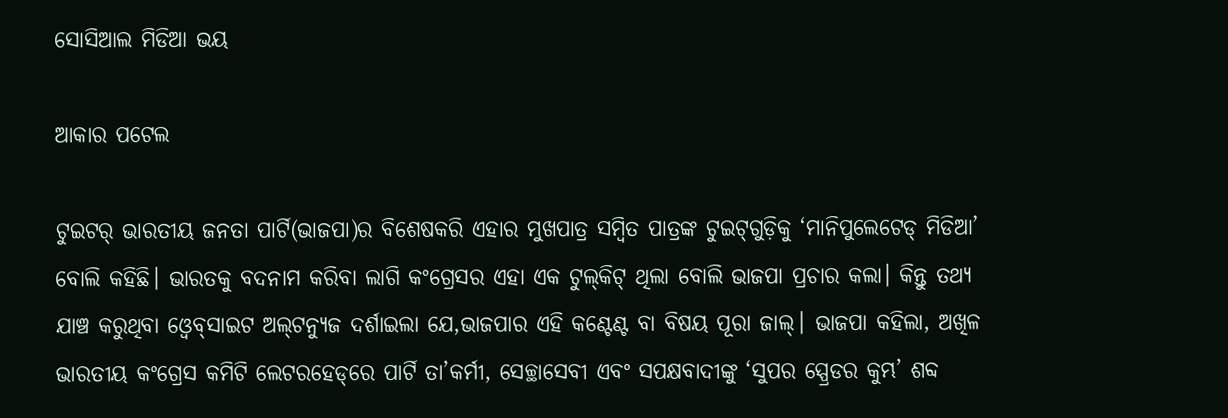ସୋସିଆଲ ମିଡିଆ ଭୟ

ଆକାର ପଟେଲ

ଟୁଇଟର୍‌ ଭାରତୀୟ ଜନତା ପାର୍ଟି(ଭାଜପା)ର ବିଶେଷକରି ଏହାର ମୁଖପାତ୍ର ସମ୍ବିତ ପାତ୍ରଙ୍କ ଟୁଇଟ୍‌ଗୁଡ଼ିକୁ ‘ମାନିପୁଲେଟେଡ୍‌ ମିଡିଆ’ ବୋଲି କହିଛି। ଭାରତକୁ ବଦନାମ କରିବା ଲାଗି କଂଗ୍ରେସର ଏହା ଏକ ଟୁଲ୍‌କିଟ୍‌ ଥିଲା ବୋଲି ଭାଜପା ପ୍ରଚାର କଲା। କିନ୍ତୁ ତଥ୍ୟ ଯାଞ୍ଚ କରୁଥିବା ଓ୍ବେବ୍‌ସାଇଟ ଅଲ୍‌ଟନ୍ୟୁଜ ଦର୍ଶାଇଲା ଯେ,ଭାଜପାର ଏହି କଣ୍ଟେଣ୍ଟ ବା ବିଷୟ ପୂରା ଜାଲ୍‌। ଭାଜପା କହିଲା, ଅଖିଳ ଭାରତୀୟ କଂଗ୍ରେସ କମିଟି ଲେଟରହେଡ୍‌ରେ ପାର୍ଟି ତା’କର୍ମୀ, ସେଚ୍ଛାସେବୀ ଏବଂ ସପକ୍ଷବାଦୀଙ୍କୁ ‘ସୁପର ସ୍ପ୍ରେଡର କୁମ୍ଭ’ ଶବ୍ଦ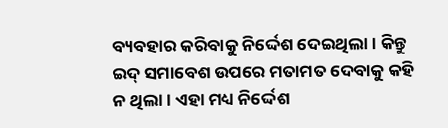ବ୍ୟବହାର କରିବାକୁ ନିର୍ଦ୍ଦେଶ ଦେଇଥିଲା। କିନ୍ତୁ ଇଦ୍‌ ସମାବେଶ ଉପରେ ମତାମତ ଦେବାକୁ କହି ନ ଥିଲା। ଏହା ମଧ୍ୟ ନିର୍ଦ୍ଦେଶ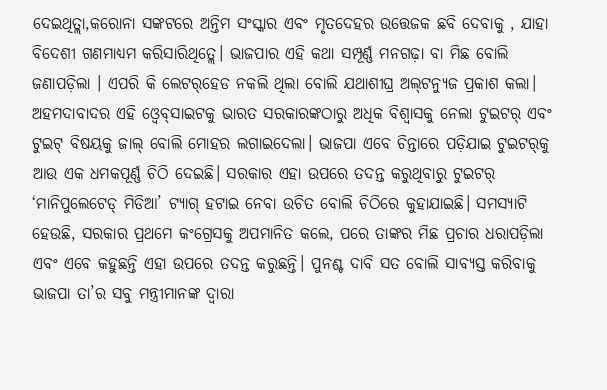ଦେଇଥିତ୍ଲା,କରୋନା ସଙ୍କଟରେ ଅନ୍ତିମ ସଂସ୍କାର ଏବଂ ମୃତଦେହର ଉତ୍ତେଜକ ଛବି ଦେବାକୁ , ଯାହା ବିଦେଶୀ ଗଣମାଧ୍ୟମ କରିସାରିଥିତ୍ଲେ। ଭାଜପାର ଏହି କଥା ସମ୍ପୂର୍ଣ୍ଣ ମନଗଢ଼ା ବା ମିଛ ବୋଲି ଜଣାପଡ଼ିଲା । ଏପରି କି ଲେଟର୍‌ହେଡ ନକଲି ଥିଲା ବୋଲି ଯଥାଶୀଘ୍ର ଅଲ୍‌ଟନ୍ୟୁଜ ପ୍ରକାଶ କଲା। ଅହମଦାବାଦର ଏହି ଓ୍ବେବ୍‌ସାଇଟକୁ ଭାରତ ସରକାରଙ୍କଠାରୁ ଅଧିକ ବିଶ୍ୱାସକୁ ନେଲା ଟୁଇଟର୍‌ ଏବଂ ଟୁଇଟ୍‌ ବିଷୟକୁ ଜାଲ୍‌ ବୋଲି ମୋହର ଲଗାଇଦେଲା। ଭାଜପା ଏବେ ଚିନ୍ତାରେ ପଡ଼ିଯାଇ ଟୁଇଟର୍‌କୁ ଆଉ ଏକ ଧମକପୂର୍ଣ୍ଣ ଚିଠି ଦେଇଛି। ସରକାର ଏହା ଉପରେ ତଦନ୍ତ କରୁଥିବାରୁ ଟୁଇଟର୍‌ ‘ମାନିପୁଲେଟେଡ୍‌ ମିଡିଆ’ ଟ୍ୟାଗ୍‌ ହଟାଇ ନେବା ଉଚିତ ବୋଲି ଚିଠିରେ କୁହାଯାଇଛି। ସମସ୍ୟାଟି ହେଉଛି, ସରକାର ପ୍ରଥମେ କଂଗ୍ରେସକୁ ଅପମାନିତ କଲେ, ପରେ ତାଙ୍କର ମିଛ ପ୍ରଚାର ଧରାପଡ଼ିଲା ଏବଂ ଏବେ କହୁଛନ୍ତି ଏହା ଉପରେ ତଦନ୍ତ କରୁଛନ୍ତି। ପୁନଶ୍ଚ ଦାବି ସତ ବୋଲି ସାବ୍ୟସ୍ତ କରିବାକୁ ଭାଜପା ତା’ର ସବୁ ମନ୍ତ୍ରୀମାନଙ୍କ ଦ୍ୱାରା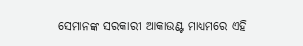ସେମାନଙ୍କ ସରକାରୀ ଆକାଉଣ୍ଟ ମାଧ୍ୟମରେ ଏହି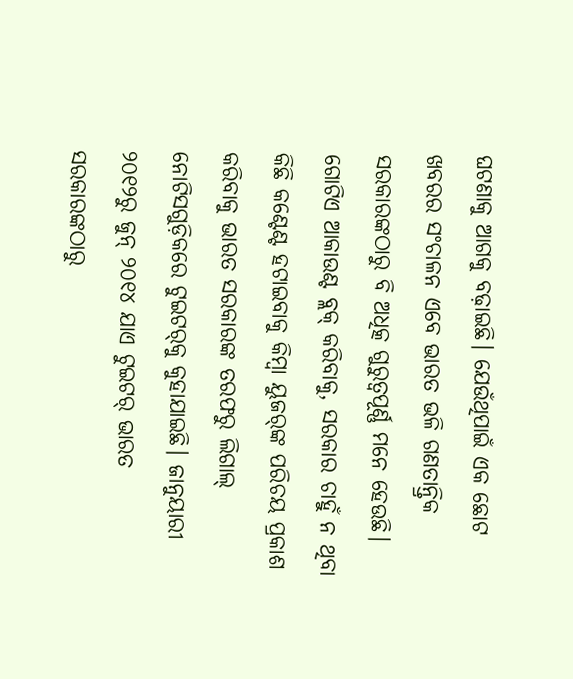ଘଟଣାକୁ ଆଗକୁ ବଢ଼ାଇଛି। ଯେଉଁଥିପାଇଁ ଏକ ଛୋଟ ଖବରର ସଂଚାଳନ ଏବେ ଭାରତ ଭଳି ଗଣତାନ୍ତ୍ରିକ ସରକାରଙ୍କଠାରୁ ବି ଅଧିତ୍କ ଗୁରୁତ୍ୱପୂର୍ଣ୍ଣ ମନେ ହେଉଛି। ଗୋଟିଏ ଆକାଉଣ୍ଟ ବ୍ଲକ୍‌ କରିବାକୁ, ସରକାର ଚାହୁଁ ନ ଥିବା କିଛି କଣ୍ଟେଣ୍ଟ ହଟାଇବାକୁ କିମ୍ବା ୟୁଜର୍‌ଙ୍କ ପରିଚୟ ପ୍ରକାଶ କରିବାକୁ ଭାରତ ସରକାରଙ୍କ ତରଫରୁ ଲିଗାଲ୍‌ ନୋଟିସଗୁଡ଼ିକରେ ଟୁଇଟର୍‌କୁ କୁହାଯାଇଛି। ଜାନୁୟାରୀ ୨୦୧୨ରୁ ଜୁନ୍‌ ୨୦୧୪ ଯାଏ ଟୁଇଟର୍‌ ଭାରତ ସରକାରଙ୍କଠାରୁ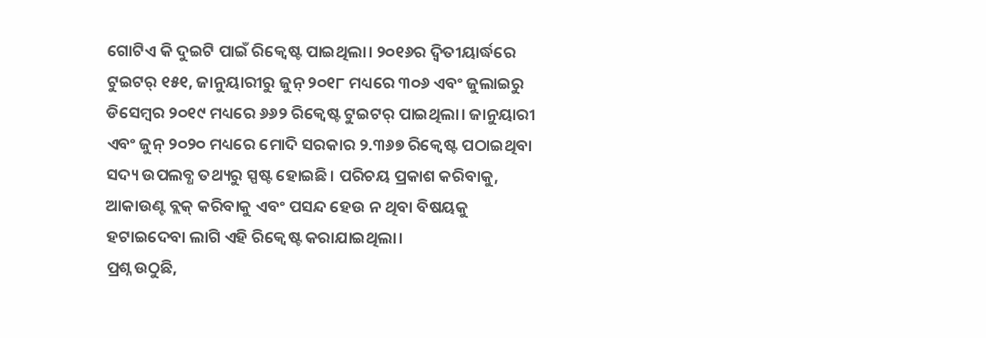ଗୋଟିଏ କି ଦୁଇଟି ପାଇଁ ରିକ୍ୱେଷ୍ଟ ପାଇଥିଲା। ୨୦୧୬ର ଦ୍ୱିତୀୟାର୍ଦ୍ଧରେ ଟୁଇଟର୍‌ ୧୫୧, ଜାନୁୟାରୀରୁ ଜୁନ୍‌ ୨୦୧୮ ମଧ୍ୟରେ ୩୦୬ ଏବଂ ଜୁଲାଇରୁ ଡିସେମ୍ବର ୨୦୧୯ ମଧ୍ୟରେ ୬୬୨ ରିକ୍ୱେଷ୍ଟ ଟୁଇଟର୍‌ ପାଇଥିଲା। ଜାନୁୟାରୀ ଏବଂ ଜୁନ୍‌ ୨୦୨୦ ମଧ୍ୟରେ ମୋଦି ସରକାର ୨.୩୬୭ ରିକ୍ୱେଷ୍ଟ ପଠାଇଥିବା ସଦ୍ୟ ଉପଲବ୍ଧ ତଥ୍ୟରୁ ସ୍ପଷ୍ଟ ହୋଇଛି। ପରିଚୟ ପ୍ରକାଶ କରିବାକୁ, ଆକାଉଣ୍ଟ ବ୍ଲକ୍‌ କରିବାକୁ ଏବଂ ପସନ୍ଦ ହେଉ ନ ଥିବା ବିଷୟକୁ ହଟାଇଦେବା ଲାଗି ଏହି ରିକ୍ୱେଷ୍ଟ କରାଯାଇଥିଲା।
ପ୍ରଶ୍ନ ଉଠୁଛି,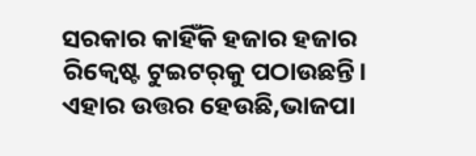ସରକାର କାହିଁକି ହଜାର ହଜାର ରିକ୍ୱେଷ୍ଟ ଟୁଇଟର୍‌କୁ ପଠାଉଛନ୍ତି। ଏହାର ଉତ୍ତର ହେଉଛି,ଭାଜପା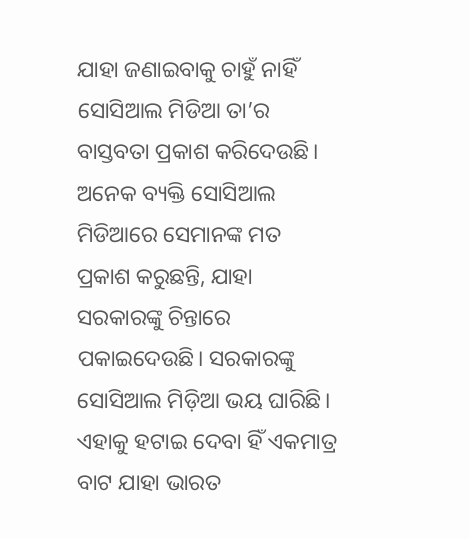ଯାହା ଜଣାଇବାକୁ ଚାହୁଁ ନାହିଁ ସୋସିଆଲ ମିଡିଆ ତା’ର ବାସ୍ତବତା ପ୍ରକାଶ କରିଦେଉଛି। ଅନେକ ବ୍ୟକ୍ତି ସୋସିଆଲ ମିଡିଆରେ ସେମାନଙ୍କ ମତ ପ୍ରକାଶ କରୁଛନ୍ତି, ଯାହା ସରକାରଙ୍କୁ ଚିନ୍ତାରେ ପକାଇଦେଉଛି। ସରକାରଙ୍କୁ ସୋସିଆଲ ମିଡ଼ିଆ ଭୟ ଘାରିଛି। ଏହାକୁ ହଟାଇ ଦେବା ହିଁ ଏକମାତ୍ର ବାଟ ଯାହା ଭାରତ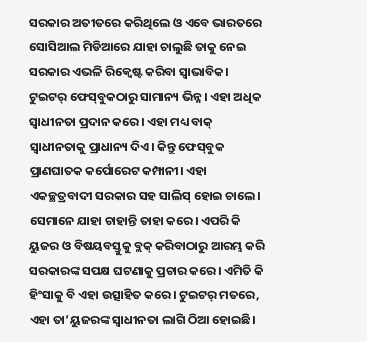ସରକାର ଅତୀତରେ କରିଥିଲେ ଓ ଏବେ ଭାରତରେ ସୋସିଆଲ ମିଡିଆରେ ଯାହା ଚାଲୁଛି ତାକୁ ନେଇ ସରକାର ଏଭଳି ରିକ୍ୱେଷ୍ଟ କରିବା ସ୍ବାଭାବିକ। ଟୁଇଟର୍‌ ଫେସ୍‌ବୁକଠାରୁ ସାମାନ୍ୟ ଭିନ୍ନ। ଏହା ଅଧିକ ସ୍ବାଧୀନତା ପ୍ରଦାନ କରେ। ଏହା ମଧ୍ୟ ବାକ୍‌ ସ୍ବାଧୀନତାକୁ ପ୍ରାଧାନ୍ୟ ଦିଏ। କିନ୍ତୁ ଫେସ୍‌ବୁକ ପ୍ରାଣଘାତକ କର୍ପୋରେଟ କମ୍ପାନୀ। ଏହା ଏକଚ୍ଛତ୍ରବାଦୀ ସରକାର ସହ ସାଲିସ୍‌ ହୋଇ ଚାଲେ। ସେମାନେ ଯାହା ଚାହାନ୍ତି ତାହା କରେ। ଏପରି କି ୟୁଜର ଓ ବିଷୟବସ୍ତୁକୁ ବ୍ଲକ୍‌ କରିବାଠାରୁ ଆରମ୍ଭ କରି ସରକାରଙ୍କ ସପକ୍ଷ ଘଟଣାକୁ ପ୍ରଚାର କରେ। ଏମିତି କି ହିଂସାକୁ ବି ଏହା ଉତ୍ସାହିତ କରେ। ଟୁଇଟର୍‌ ମତରେ, ଏହା ତା’ୟୁଜରଙ୍କ ସ୍ବାଧୀନତା ଲାଗି ଠିଆ ହୋଇଛି।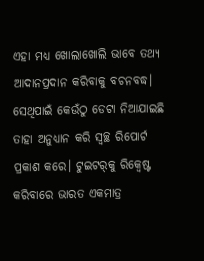ଏହା ମଧ୍ୟ ଖୋଲାଖୋଲି ଭାବେ ତଥ୍ୟ ଆଦାନପ୍ରଦାନ କରିବାକୁ ବଚନବଦ୍ଧ। ସେଥିପାଇଁ କେଉଁଠୁ ଡେଟା ନିଆଯାଇଛି ତାହା ଅନୁଧ୍ୟାନ କରି ସ୍ବଚ୍ଛ ରିପୋର୍ଟ ପ୍ରକାଶ କରେ। ଟୁଇଟର୍‌କୁ ରିକ୍ୱେଷ୍ଟ କରିବାରେ ଭାରତ ଏକମାତ୍ର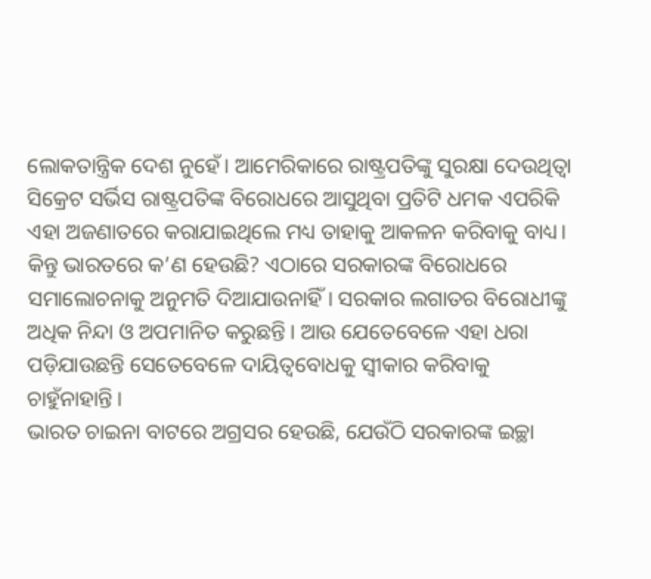ଲୋକତାନ୍ତ୍ରିକ ଦେଶ ନୁହେଁ। ଆମେରିକାରେ ରାଷ୍ଟ୍ରପତିଙ୍କୁ ସୁରକ୍ଷା ଦେଉଥିତ୍ବା ସିକ୍ରେଟ ସର୍ଭିସ ରାଷ୍ଟ୍ରପତିଙ୍କ ବିରୋଧରେ ଆସୁଥିବା ପ୍ରତିଟି ଧମକ ଏପରିକି ଏହା ଅଜଣାତରେ କରାଯାଇଥିଲେ ମଧ୍ୟ ତାହାକୁ ଆକଳନ କରିବାକୁ ବାଧ୍ୟ। କିନ୍ତୁ ଭାରତରେ କ’ଣ ହେଉଛି? ଏଠାରେ ସରକାରଙ୍କ ବିରୋଧରେ ସମାଲୋଚନାକୁ ଅନୁମତି ଦିଆଯାଉନାହିଁ। ସରକାର ଲଗାତର ବିରୋଧୀଙ୍କୁ ଅଧିକ ନିନ୍ଦା ଓ ଅପମାନିତ କରୁଛନ୍ତି। ଆଉ ଯେତେବେଳେ ଏହା ଧରା ପଡ଼ିଯାଉଛନ୍ତି ସେତେବେଳେ ଦାୟିତ୍ୱବୋଧକୁ ସ୍ବୀକାର କରିବାକୁ ଚାହୁଁନାହାନ୍ତି।
ଭାରତ ଚାଇନା ବାଟରେ ଅଗ୍ରସର ହେଉଛି, ଯେଉଁଠି ସରକାରଙ୍କ ଇଚ୍ଛା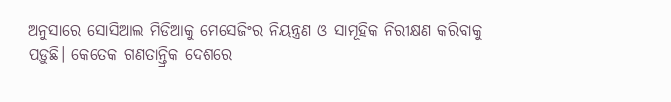ଅନୁସାରେ ସୋସିଆଲ ମିଡିଆକୁ ମେସେଜିଂର ନିୟନ୍ତ୍ରଣ ଓ ସାମୂହିକ ନିରୀକ୍ଷଣ କରିବାକୁ ପଡ଼ୁଛି। କେତେକ ଗଣତାନ୍ତ୍ରିକ ଦେଶରେ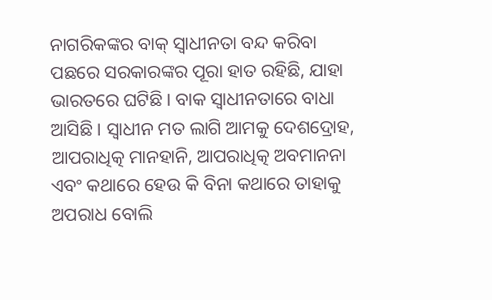ନାଗରିକଙ୍କର ବାକ୍‌ ସ୍ବାଧୀନତା ବନ୍ଦ କରିବା ପଛରେ ସରକାରଙ୍କର ପୂରା ହାତ ରହିଛି, ଯାହା ଭାରତରେ ଘଟିଛି। ବାକ ସ୍ବାଧୀନତାରେ ବାଧା ଆସିଛି। ସ୍ବାଧୀନ ମତ ଲାଗି ଆମକୁ ଦେଶଦ୍ରୋହ, ଆପରାଧିତ୍କ ମାନହାନି, ଆପରାଧିତ୍କ ଅବମାନନା ଏବଂ କଥାରେ ହେଉ କି ବିନା କଥାରେ ତାହାକୁ ଅପରାଧ ବୋଲି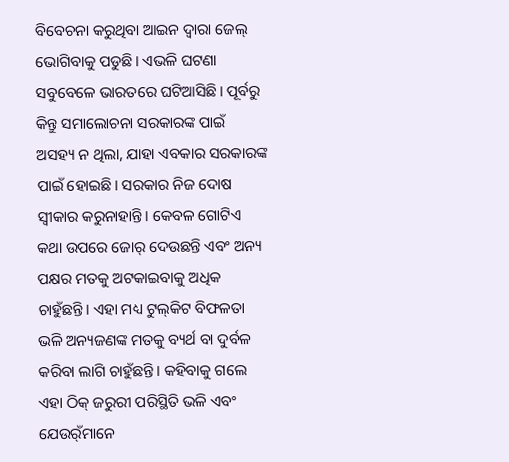ବିବେଚନା କରୁଥିବା ଆଇନ ଦ୍ୱାରା ଜେଲ୍‌ ଭୋଗିବାକୁ ପଡୁଛି। ଏଭଳି ଘଟଣା ସବୁବେଳେ ଭାରତରେ ଘଟିଆସିଛି। ପୂର୍ବରୁ କିନ୍ତୁ ସମାଲୋଚନା ସରକାରଙ୍କ ପାଇଁ ଅସହ୍ୟ ନ ଥିଲା, ଯାହା ଏବକାର ସରକାରଙ୍କ ପାଇଁ ହୋଇଛି। ସରକାର ନିଜ ଦୋଷ ସ୍ବୀକାର କରୁନାହାନ୍ତି। କେବଳ ଗୋଟିଏ କଥା ଉପରେ ଜୋର୍‌ ଦେଉଛନ୍ତି ଏବଂ ଅନ୍ୟ ପକ୍ଷର ମତକୁ ଅଟକାଇବାକୁ ଅଧିକ ଚାହୁଁଛନ୍ତି। ଏହା ମଧ୍ୟ ଟୁଲ୍‌କିଟ ବିଫଳତା ଭଳି ଅନ୍ୟଜଣଙ୍କ ମତକୁ ବ୍ୟର୍ଥ ବା ଦୁର୍ବଳ କରିବା ଲାଗି ଚାହୁଁଛନ୍ତି। କହିବାକୁ ଗଲେ ଏହା ଠିକ୍‌ ଜରୁରୀ ପରିସ୍ଥିତି ଭଳି ଏବଂ ଯେଉର୍ଁମାନେ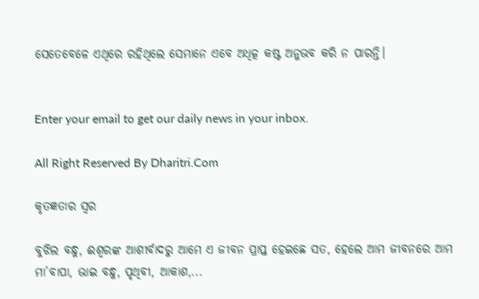ସେତେବେଳେ ଏଥିରେ ରହିଥିଲେ ସେମାନେ ଏବେ ଅଧିତ୍କ କଷ୍ଟ ଅନୁଭବ କରି ନ ପାରନ୍ତି।


Enter your email to get our daily news in your inbox.

All Right Reserved By Dharitri.Com

କୃତଜ୍ଞତାର ସ୍ବର

ବୁଝିଲ ବନ୍ଧୁ, ଈଶ୍ବରଙ୍କ ଆଶୀର୍ବାଦରୁ ଆମେ ଏ ଜୀବନ ପ୍ରାପ୍ତ ହେଇଛେ ସତ, ହେଲେ ଆମ ଜୀବନରେ ଆମ ମା’ବାପା, ଭାଇ ବନ୍ଧୁ, ପୃଥିବୀ, ଆକାଶ,...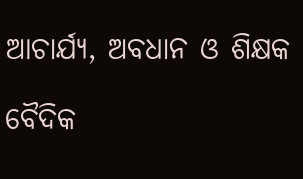ଆଚାର୍ଯ୍ୟ, ଅବଧାନ ଓ ଶିକ୍ଷକ

ବୈଦିକ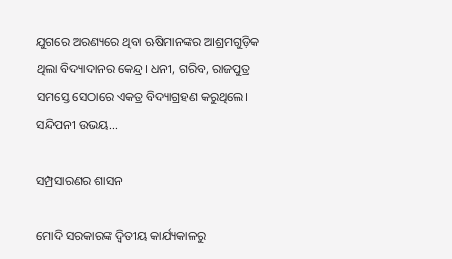ଯୁଗରେ ଅରଣ୍ୟରେ ଥିବା ଋଷିମାନଙ୍କର ଆଶ୍ରମଗୁଡ଼ିକ ଥିଲା ବିଦ୍ୟାଦାନର କେନ୍ଦ୍ର। ଧନୀ, ଗରିବ, ରାଜପୁତ୍ର ସମସ୍ତେ ସେଠାରେ ଏକତ୍ର ବିଦ୍ୟାଗ୍ରହଣ କରୁଥିଲେ। ସନ୍ଦିପନୀ ଉଭୟ...

ସମ୍ପ୍ରସାରଣର ଶାସନ

ମୋଦି ସରକାରଙ୍କ ଦ୍ୱିତୀୟ କାର୍ଯ୍ୟକାଳରୁ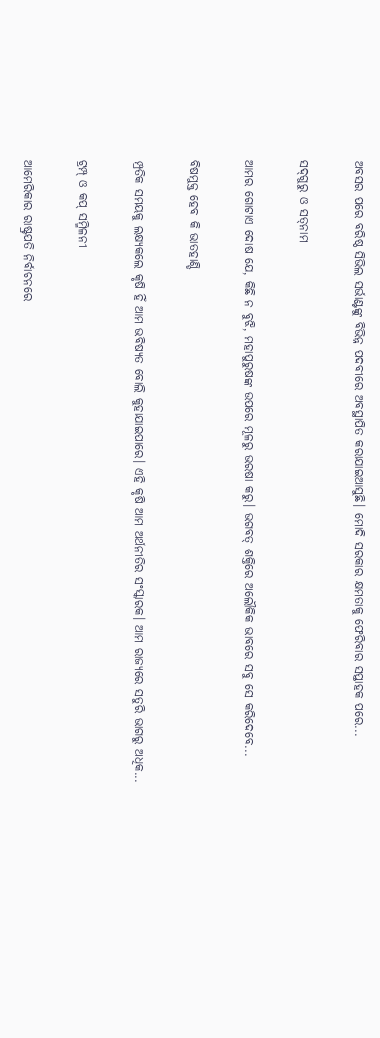ଅବସର ପରେ ବରିଷ୍ଠ ସିଭିଲ ସର୍ଭାଣ୍ଟଙ୍କୁ ବିଭିନ୍ନ ପଦବୀରେ ଅବସ୍ଥାପିତ କରାଯାଇଆସୁଛି। ମୋଦି ସରକାର କ୍ଷମତାକୁ ଫେରିବାର ସପ୍ତାହକ ପରେ...

ସଦ୍‌ଗୁରୁ ଓ ସତ୍‌ନାମ

ଆମର ଗୋଟାଏ ଦୋଷ ଯେ, କିଛି ନ ବୁଝି, ମହାପୁରୁଷଙ୍କ ଉପରେ ମୂଳରୁ ଭରଷା କରୁ। ଭଗବତ୍‌ ଶକ୍ତିରେ ଅଲୌକିକ ଭାବରେ ସବୁ ସେ କରିଦେବେ...

ବିଷମୁକ୍ତ ହେବ କି ଭାତହାଣ୍ଡି

ମ୍ପ୍ରତିକ ସମୟକୁ ଲକ୍ଷ୍ୟକଲେ କୃଷି ହିଁ ଆମ ଭବିଷ୍ୟତ ବୋଲି କୁହାଯାଇପାରେ। ଏହି କୃଷି ଆମ ଅର୍ଥନୀତିର ସଂସ୍କାରକ। ଆମ ରାଜ୍ୟରେ ସତୁରି ଭାଗରୁ ଅଧିକ...

ଟ୍ରମ୍ପ୍‌ ଓ କପ୍‌ ସମ୍ମିଳନୀ

ଆମେରିକାର ରାଷ୍ଟ୍ରପତି ନିର୍ବାଚନରେ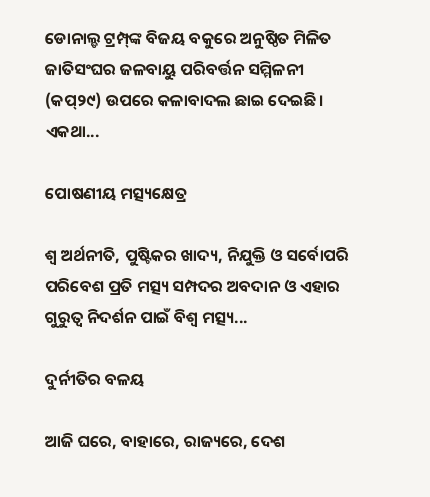ଡୋନାଲ୍ଡ ଟ୍ରମ୍ପ୍‌ଙ୍କ ବିଜୟ ବକୁରେ ଅନୁଷ୍ଠିତ ମିଳିତ ଜାତିସଂଘର ଜଳବାୟୁ ପରିବର୍ତ୍ତନ ସମ୍ମିଳନୀ (କପ୍‌୨୯) ଉପରେ କଳାବାଦଲ ଛାଇ ଦେଇଛି। ଏକଥା...

ପୋଷଣୀୟ ମତ୍ସ୍ୟକ୍ଷେତ୍ର

ଶ୍ୱ ଅର୍ଥନୀତି, ପୁଷ୍ଟିକର ଖାଦ୍ୟ, ନିଯୁକ୍ତି ଓ ସର୍ବୋପରି ପରିବେଶ ପ୍ରତି ମତ୍ସ୍ୟ ସମ୍ପଦର ଅବଦାନ ଓ ଏହାର ଗୁରୁତ୍ୱ ନିଦର୍ଶନ ପାଇଁ ବିଶ୍ୱ ମତ୍ସ୍ୟ...

ଦୁର୍ନୀତିର ବଳୟ

ଆଜି ଘରେ, ବାହାରେ, ରାଜ୍ୟରେ, ଦେଶ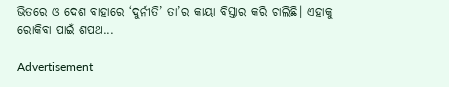ଭିତରେ ଓ ଦେଶ ବାହାରେ ‘ଦୁର୍ନୀତି’ ତା’ର କାୟା ବିସ୍ତାର କରି ଚାଲିଛି। ଏହାକୁ ରୋକିବା ପାଇଁ ଶପଥ...

Advertisement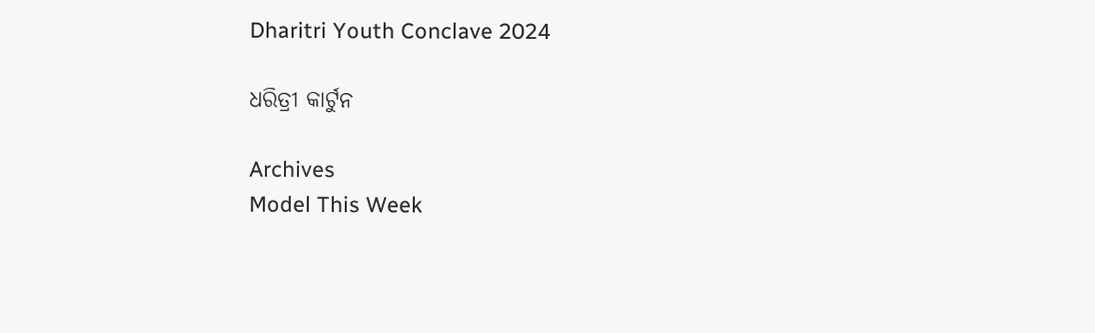Dharitri Youth Conclave 2024

ଧରିତ୍ରୀ କାର୍ଟୁନ

Archives
Model This Week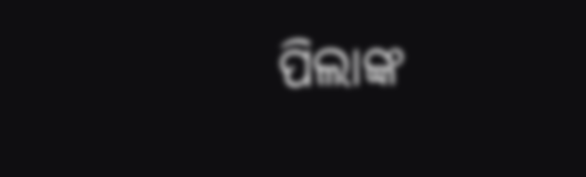ପିଲାଙ୍କ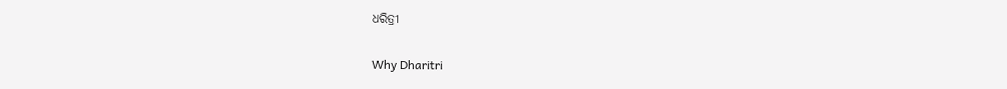ଧରିତ୍ରୀ

Why Dharitri